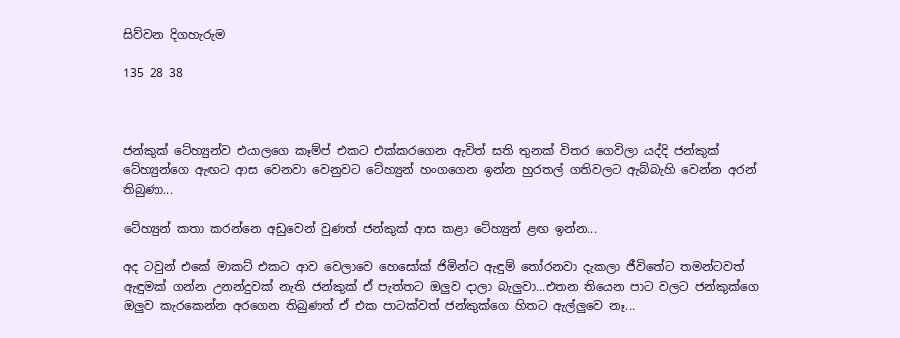සිව්වන දිගහැරුම

135 28 38



ජන්කුක් ටේහ්‍යුන්ව එයාලගෙ කෑම්ප් එකට එක්කරගෙන ඇවිත් සති තුනක් විතර ගෙවිලා යද්දි ජන්කුක් ටේහ්‍යුන්ගෙ ඇඟට ආස වෙනවා වෙනුවට ටේහ්‍යුන් හංගගෙන ඉන්න හුරතල් ගතිවලට ඇබ්බැහි වෙන්න අරන් තිබුණා...

ටේහ්‍යුන් කතා කරන්නෙ අඩුවෙන් වුණත් ජන්කුක් ආස කළා ටේහ්‍යුන් ළඟ ඉන්න...

අද ටවුන් එකේ මාකට් එකට ආව වෙලාවෙ හෙසෝක් ජිමින්ට ඇඳුම් තෝරනවා දැකලා ජීවිතේට තමන්ටවත් ඇඳුමක් ගන්න උනන්දුවක් නැති ජන්කුක් ඒ පැත්තට ඔලුව දාලා බැලුවා...එතන තියෙන පාට වලට ජන්කුක්ගෙ ඔලුව කැරකෙන්න අරගෙන තිබුණත් ඒ එක පාටක්වත් ජන්කුක්ගෙ හිතට ඇල්ලුවෙ නෑ...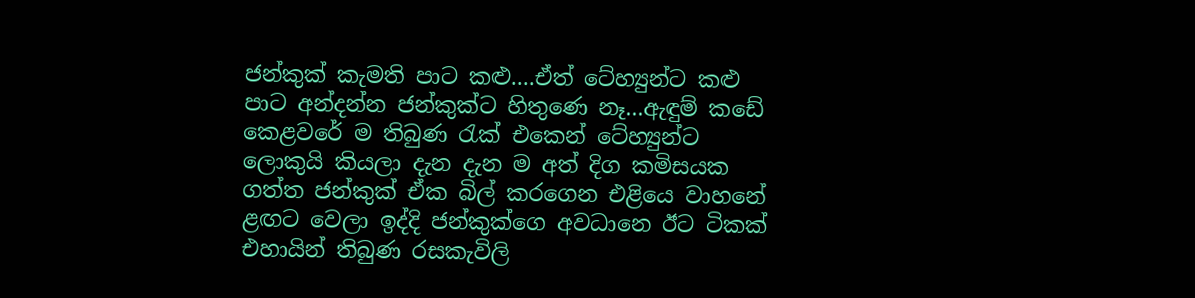ජන්කුක් කැමති පාට කළු....ඒත් ටේහ්‍යුන්ට කළු පාට අන්දන්න ජන්කුක්ට හිතුණෙ නෑ...ඇඳුම් කඩේ කෙළවරේ ම තිබුණ රැක් එකෙන් ටේහ්‍යුන්ට ලොකුයි කියලා දැන දැන ම අත් දිග කමිසයක ගත්ත ජන්කුක් ඒක බිල් කරගෙන එළියෙ වාහනේ ළඟට වෙලා ඉද්දි ජන්කුක්ගෙ අවධානෙ ඊට ටිකක් එහායින් තිබුණ රසකැවිලි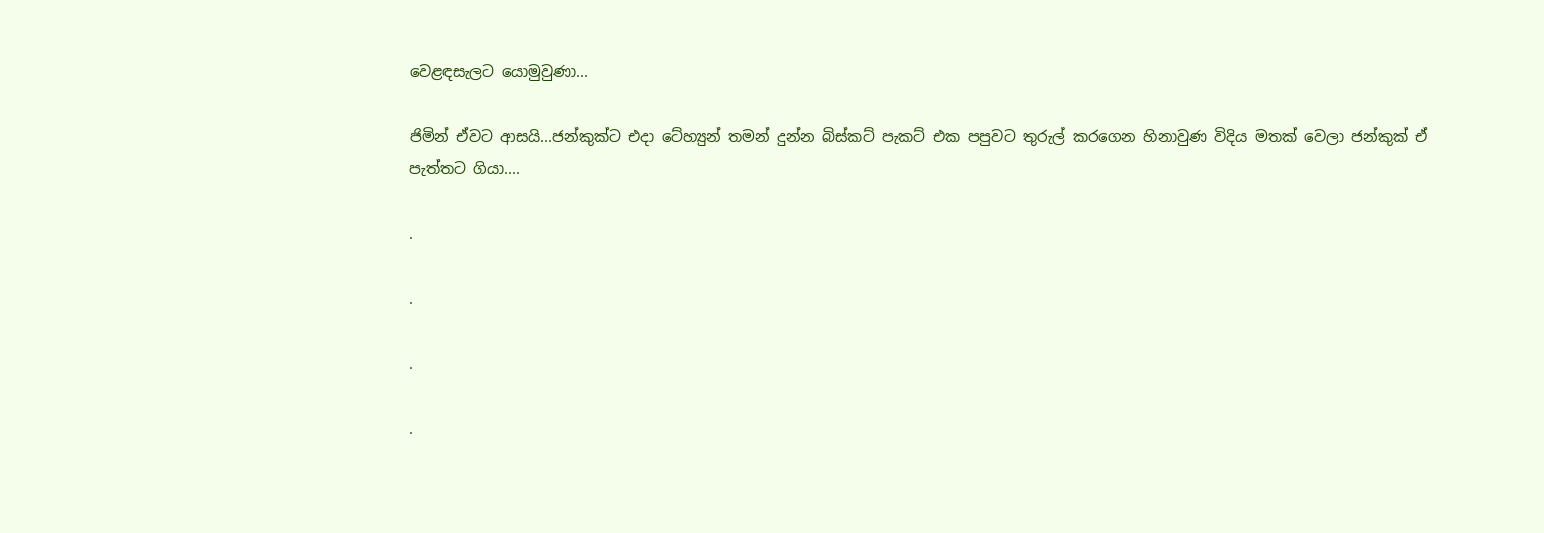වෙළඳසැලට යොමුවුණා...

ජිමින් ඒවට ආසයි...ජන්කුක්ට එදා ටේහ්‍යුන් තමන් දුන්න බිස්කට් පැකට් එක පපුවට තුරුල් කරගෙන හිනාවුණ විදිය මතක් වෙලා ජන්කුක් ඒ පැත්තට ගියා....

.

.

.

.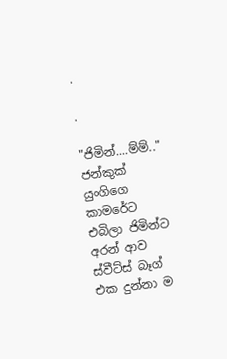.

.

"ජිමින්....ම්ම්.."
ජන්කුක් යුංගිගෙ කාමරේට එබිලා ජිමින්ට අරන් ආව ස්වීට්ස් බෑග් එක දුන්නා ම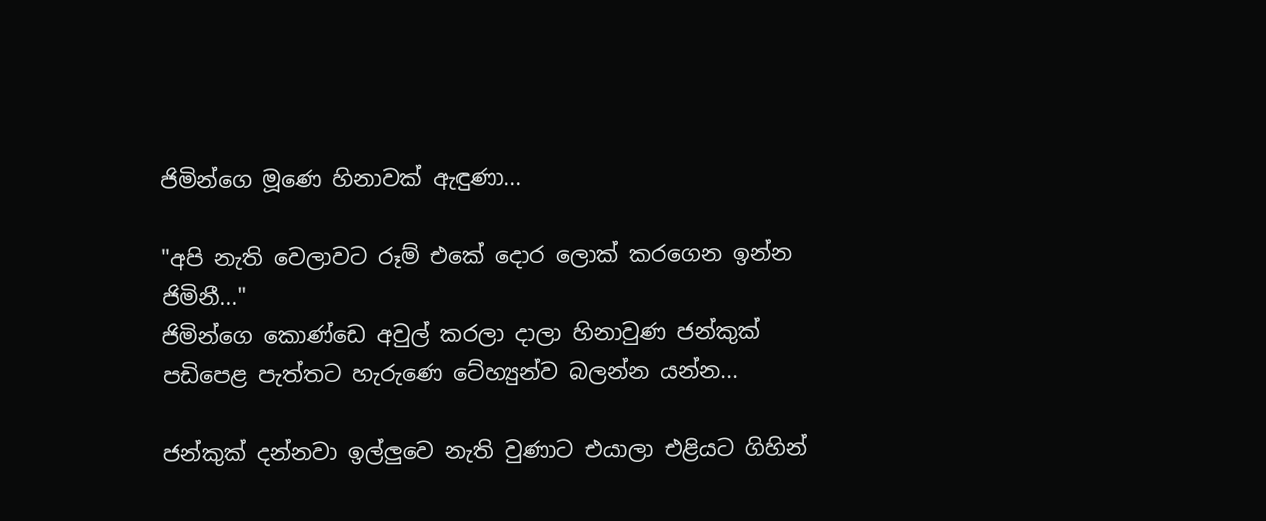ජිමින්ගෙ මූණෙ හිනාවක් ඇඳුණා...

"අපි නැති වෙලාවට රූම් එකේ දොර ලොක් කරගෙන ඉන්න ජිමිනී..."
ජිමින්ගෙ කොණ්ඩෙ අවුල් කරලා දාලා හිනාවුණ ජන්කුක් පඩිපෙළ පැත්තට හැරුණෙ ටේහ්‍යුන්ව බලන්න යන්න...

ජන්කුක් දන්නවා ඉල්ලුවෙ නැති වුණාට එයාලා එළියට ගිහින්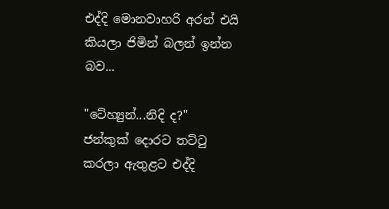එද්දි මොනවාහරි අරන් එයි කියලා ජිමින් බලන් ඉන්න බව...

"ටේහ්‍යුන්...නිදි ද?"
ජන්කුක් දොරට තට්ටු කරලා ඇතුළට එද්දි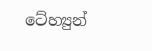ටේහ්‍යුන්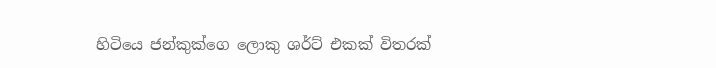හිටියෙ ජන්කුක්ගෙ ලොකු ශර්ට් එකක් විතරක්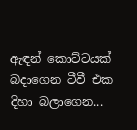ඇඳන් කොට්ටයක් බදාගෙන ටීවී එක දිහා බලාගෙන...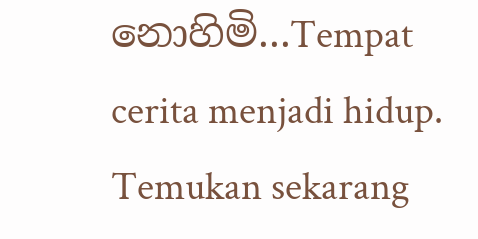නොහිමි...Tempat cerita menjadi hidup. Temukan sekarang